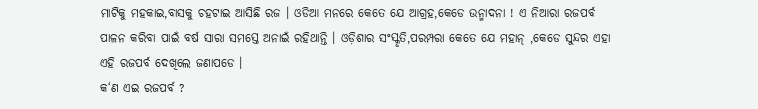ମାଟିକୁ ମହକାଇ,ବାସକୁ ଚହଟାଇ ଆସିଛି ରଜ । ଓଡିଆ ମନରେ କେତେ ଯେ ଆଗ୍ରହ,କେଡେ ଉନ୍ମାଦନା ! ଏ ନିଆରା ରଜପର୍ବ ପାଳନ କରିବା ପାଇଁ ବର୍ଷ ସାରା ସମସ୍ତେ ଅନାଇଁ ରହିଥାନ୍ତି । ଓଡ଼ିଶାର ସଂସ୍କୃତି,ପରମ୍ପରା କେତେ ଯେ ମହାନ୍ ,କେଡେ ସୁନ୍ଦର ଏହା ଏହି ରଜପର୍ବ ଦେଖିଲେ ଜଣାପଡେ ।
କ‘ଣ ଏଇ ରଜପର୍ବ ?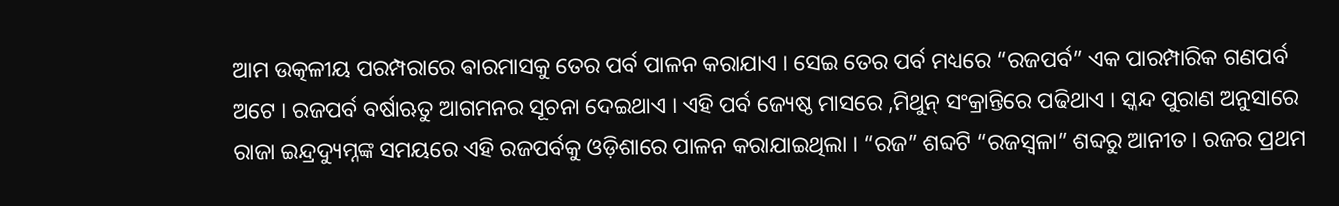ଆମ ଉତ୍କଳୀୟ ପରମ୍ପରାରେ ଵାରମାସକୁ ତେର ପର୍ବ ପାଳନ କରାଯାଏ । ସେଇ ତେର ପର୍ବ ମଧ୍ୟରେ “ରଜପର୍ବ” ଏକ ପାରମ୍ପାରିକ ଗଣପର୍ବ ଅଟେ । ରଜପର୍ବ ବର୍ଷାଋତୁ ଆଗମନର ସୂଚନା ଦେଇଥାଏ । ଏହି ପର୍ବ ଜ୍ୟେଷ୍ଠ ମାସରେ ,ମିଥୁନ୍ ସଂକ୍ରାନ୍ତିରେ ପଢିଥାଏ । ସ୍କନ୍ଦ ପୁରାଣ ଅନୁସାରେ ରାଜା ଇନ୍ଦ୍ରଦ୍ୟୁମ୍ନଙ୍କ ସମୟରେ ଏହି ରଜପର୍ବକୁ ଓଡ଼ିଶାରେ ପାଳନ କରାଯାଇଥିଲା । “ରଜ” ଶବ୍ଦଟି “ରଜସ୍ଵଳା” ଶବ୍ଦରୁ ଆନୀତ । ରଜର ପ୍ରଥମ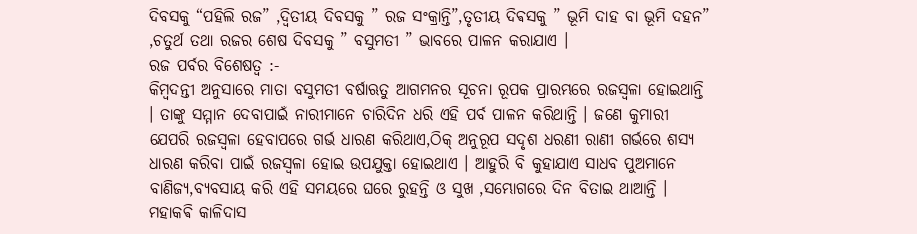ଦିବସକୁ “ପହିଲି ରଜ” ,ଦ୍ଵିତୀୟ ଦିବସକୁ ” ରଜ ସଂକ୍ରାନ୍ତି”,ତୃତୀୟ ଦିଵସକୁ ” ଭୂମି ଦାହ ବା ଭୂମି ଦହନ” ,ଚତୁର୍ଥ ତଥା ରଜର ଶେଷ ଦିବସକୁ ” ବସୁମତୀ ” ଭାବରେ ପାଳନ କରାଯାଏ ।
ରଜ ପର୍ବର ବିଶେଷତ୍ବ :-
କିମ୍ବଦନ୍ତୀ ଅନୁସାରେ ମାତା ବସୁମତୀ ବର୍ଷାଋତୁ ଆଗମନର ସୂଚନା ରୂପକ ପ୍ରାରମ୍ଭରେ ରଜସ୍ଵଳା ହୋଇଥାନ୍ତି । ତାଙ୍କୁ ସମ୍ମାନ ଦେବାପାଇଁ ନାରୀମାନେ ଚାରିଦିନ ଧରି ଏହି ପର୍ବ ପାଳନ କରିଥାନ୍ତି । ଜଣେ କୁମାରୀ ଯେପରି ରଜସ୍ଵଳା ହେବାପରେ ଗର୍ଭ ଧାରଣ କରିଥାଏ,ଠିକ୍ ଅନୁରୂପ ସଦୃଶ ଧରଣୀ ରାଣୀ ଗର୍ଭରେ ଶସ୍ୟ ଧାରଣ କରିବା ପାଇଁ ରଜସ୍ଵଳା ହୋଇ ଉପଯୁକ୍ତା ହୋଇଥାଏ । ଆହୁରି ବି କୁହାଯାଏ ସାଧବ ପୁଅମାନେ ବାଣିଜ୍ୟ,ବ୍ୟବସାୟ କରି ଏହି ସମୟରେ ଘରେ ରୁହନ୍ତି ଓ ସୁଖ ,ସମ୍ଭୋଗରେ ଦିନ ବିତାଇ ଥାଆନ୍ତି । ମହାକଵି କାଳିଦାସ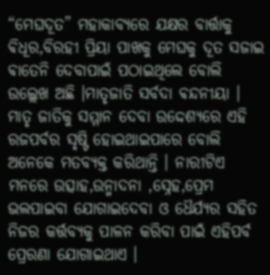“ମେଘଦୂତ” ମହାକାବ୍ୟରେ ଯକ୍ଷର ବାର୍ତ୍ତାକୁ ଵିଧୂର,ବିରହୀ ପ୍ରିୟା ପାଖକୁ ମେଘକୁ ଦୂତ ସଜାଇ ଵାତେନି ଦେବାପାଇଁ ପଠାଇଥିଲେ ବୋଲି ଉଲ୍ଲେଖ ଅଛି ।ମାତୃଜାତି ସର୍ବଦା ଵନ୍ଦନୀୟା । ମାତୃ ଜାତିକୁ ସମ୍ମାନ ଦେବା ଉଦ୍ଦେଶ୍ୟରେ ଏହି ରଜପର୍ବର ସୃଷ୍ଟି ହୋଇଥାଇପାରେ ବୋଲି ଅନେକେ ମତବ୍ୟକ୍ତ କରିଥାନ୍ତି । ନାରୀଟିଏ ମନରେ ଉତ୍ସାହ,ଉନ୍ମାଦନା ,ସ୍ନେହ,ପ୍ରେମ ଭଲପାଇବା ଯୋଗାଇଦେବା ଓ ଧୈର୍ଯ୍ୟର ସହିତ ନିଜର କର୍ତ୍ତବ୍ୟକୁ ପାଳନ କରିବା ପାଇଁ ଏହିପର୍ବ ପ୍ରେରଣା ଯୋଗାଇଥାଏ ।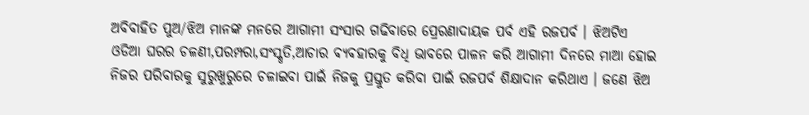ଅବିବାହିତ ପୁଅ/ଝିଅ ମାନଙ୍କ ମନରେ ଆଗାମୀ ସଂସାର ଗଢିବାରେ ପ୍ରେରଣାଦାୟକ ପର୍ବ ଏହି ରଜପର୍ବ । ଝିଅଟିଏ ଓଡିଆ ଘରର ଚଳଣୀ,ପରମ୍ପରା,ସଂସ୍କୃତି,ଆଚାର ଵ୍ୟଵହାରକୁ ବିଧି ଭାବରେ ପାଳନ କରି ଆଗାମୀ ଦିନରେ ମାଆ ହୋଇ ନିଜର ପରିବାରକୁ ସୁରୁଖୁରୁରେ ଚଳାଇବା ପାଇଁ ନିଜକୁ ପ୍ରସ୍ତୁତ କରିବା ପାଇଁ ରଜପର୍ବ ଶିକ୍ଷାଦାନ କରିଥାଏ । ଜଣେ ଝିଅ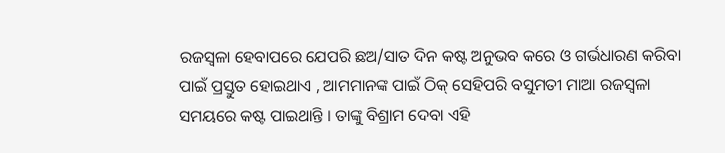ରଜସ୍ଵଳା ହେବାପରେ ଯେପରି ଛଅ/ସାତ ଦିନ କଷ୍ଟ ଅନୁଭବ କରେ ଓ ଗର୍ଭଧାରଣ କରିବା ପାଇଁ ପ୍ରସ୍ତୁତ ହୋଇଥାଏ , ଆମମାନଙ୍କ ପାଇଁ ଠିକ୍ ସେହିପରି ବସୁମତୀ ମାଆ ରଜସ୍ଵଳା ସମୟରେ କଷ୍ଟ ପାଇଥାନ୍ତି । ତାଙ୍କୁ ବିଶ୍ରାମ ଦେବା ଏହି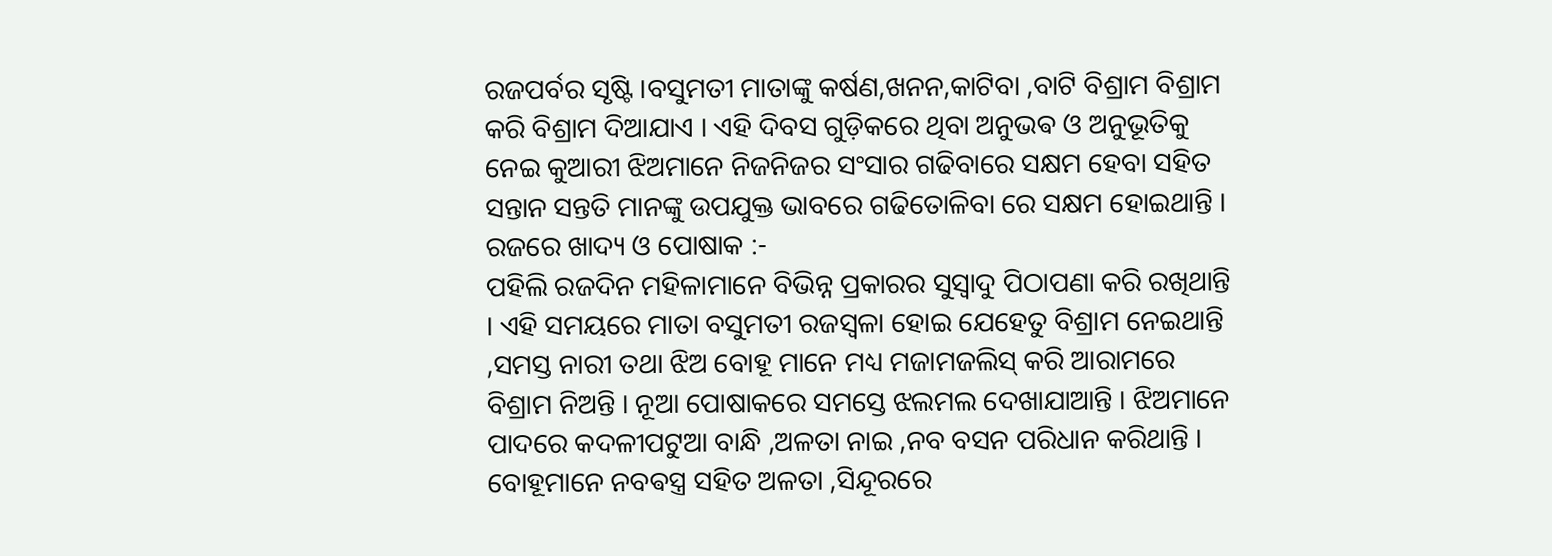ରଜପର୍ବର ସୃଷ୍ଟି ।ବସୁମତୀ ମାତାଙ୍କୁ କର୍ଷଣ,ଖନନ,କାଟିବା ,ବାଟି ବିଶ୍ରାମ ବିଶ୍ରାମ କରି ବିଶ୍ରାମ ଦିଆଯାଏ । ଏହି ଦିବସ ଗୁଡ଼ିକରେ ଥିବା ଅନୁଭଵ ଓ ଅନୁଭୂତିକୁ ନେଇ କୁଆରୀ ଝିଅମାନେ ନିଜନିଜର ସଂସାର ଗଢିବାରେ ସକ୍ଷମ ହେବା ସହିତ ସନ୍ତାନ ସନ୍ତତି ମାନଙ୍କୁ ଉପଯୁକ୍ତ ଭାବରେ ଗଢିତୋଳିବା ରେ ସକ୍ଷମ ହୋଇଥାନ୍ତି ।
ରଜରେ ଖାଦ୍ୟ ଓ ପୋଷାକ :-
ପହିଲି ରଜଦିନ ମହିଳାମାନେ ବିଭିନ୍ନ ପ୍ରକାରର ସୁସ୍ଵାଦୁ ପିଠାପଣା କରି ରଖିଥାନ୍ତି । ଏହି ସମୟରେ ମାତା ବସୁମତୀ ରଜସ୍ଵଳା ହୋଇ ଯେହେତୁ ବିଶ୍ରାମ ନେଇଥାନ୍ତି ,ସମସ୍ତ ନାରୀ ତଥା ଝିଅ ବୋହୂ ମାନେ ମଧ୍ୟ ମଜାମଜଲିସ୍ କରି ଆରାମରେ ବିଶ୍ରାମ ନିଅନ୍ତି । ନୂଆ ପୋଷାକରେ ସମସ୍ତେ ଝଲମଲ ଦେଖାଯାଆନ୍ତି । ଝିଅମାନେ ପାଦରେ କଦଳୀପଟୁଆ ବାନ୍ଧି ,ଅଳତା ନାଇ ,ନବ ବସନ ପରିଧାନ କରିଥାନ୍ତି । ବୋହୂମାନେ ନବଵସ୍ତ୍ର ସହିତ ଅଳତା ,ସିନ୍ଦୂରରେ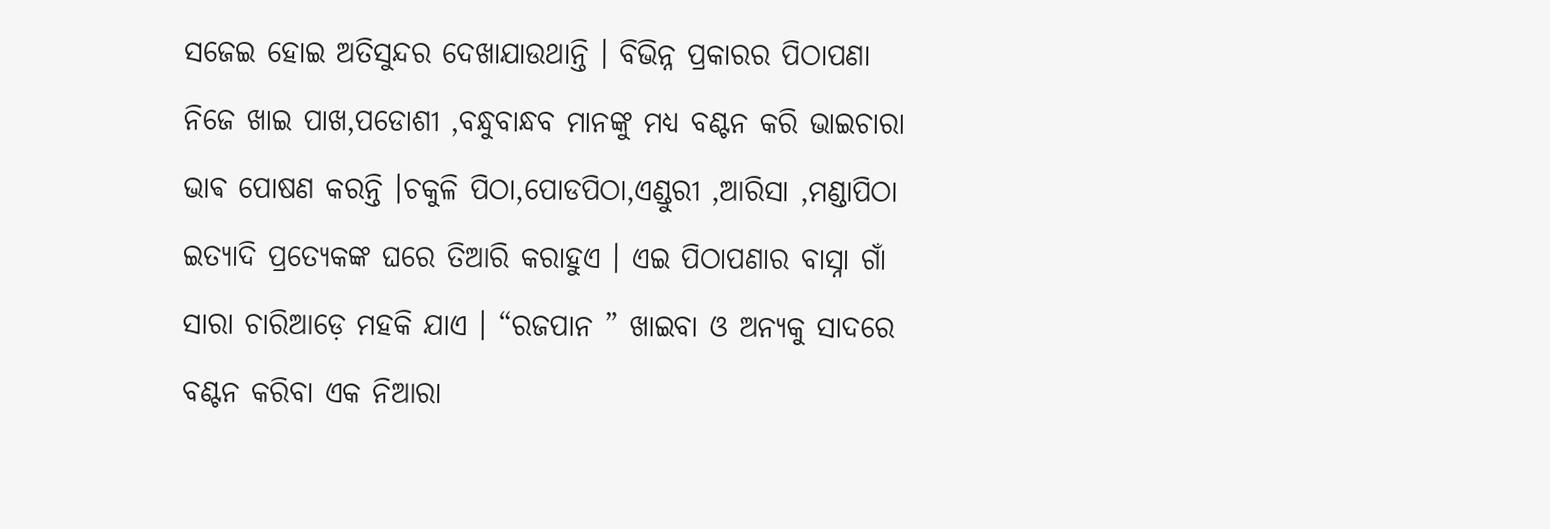ସଜେଇ ହୋଇ ଅତିସୁନ୍ଦର ଦେଖାଯାଉଥାନ୍ତି । ବିଭିନ୍ନ ପ୍ରକାରର ପିଠାପଣା ନିଜେ ଖାଇ ପାଖ,ପଡୋଶୀ ,ବନ୍ଧୁବାନ୍ଧବ ମାନଙ୍କୁ ମଧ୍ୟ ବଣ୍ଟନ କରି ଭାଇଚାରା ଭାଵ ପୋଷଣ କରନ୍ତି ।ଚକୁଳି ପିଠା,ପୋଡପିଠା,ଏଣ୍ଡୁରୀ ,ଆରିସା ,ମଣ୍ଡାପିଠା ଇତ୍ୟାଦି ପ୍ରତ୍ୟେକଙ୍କ ଘରେ ତିଆରି କରାହୁଏ । ଏଇ ପିଠାପଣାର ବାସ୍ନା ଗାଁ ସାରା ଚାରିଆଡ଼େ ମହକି ଯାଏ । “ରଜପାନ ” ଖାଇବା ଓ ଅନ୍ୟକୁ ସାଦରେ ବଣ୍ଟନ କରିବା ଏକ ନିଆରା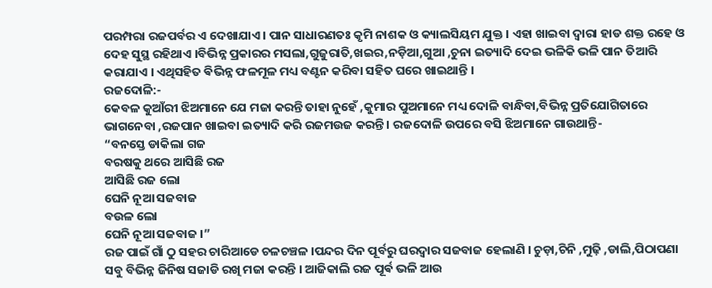ପରମ୍ପରା ରଜପର୍ବର ଏ ଦେଖାଯାଏ । ପାନ ସାଧାରଣତଃ କୃମି ନାଶକ ଓ କ୍ୟାଲସିୟମ ଯୁକ୍ତ । ଏହା ଖାଇବା ଦ୍ଵାରା ହାଡ ଶକ୍ତ ରହେ ଓ ଦେହ ସୁସ୍ଥ ରହିଥାଏ ।ବିଭିନ୍ନ ପ୍ରକାରର ମସଲା,ଗୁଜୁରାତି,ଖଇର,ନଡ଼ିଆ,ଗୁଆ ,ଚୁନା ଇତ୍ୟାଦି ଦେଇ ଭଳିକି ଭଳି ପାନ ତିଆରି କରାଯାଏ । ଏଥିସହିତ ଵିଭିନ୍ନ ଫଳମୂଳ ମଧ୍ୟ ବଣ୍ଟନ କରିବା ସହିତ ଘରେ ଖାଇଥାନ୍ତି ।
ରଜଦୋଳି:-
କେବଳ କୁଆଁରୀ ଝିଅମାନେ ଯେ ମଜା କରନ୍ତି ତାହା ନୁହେଁ ,କୁମାର ପୁଅମାନେ ମଧ୍ୟ ଦୋଳି ବାନ୍ଧିବା,ବିଭିନ୍ନ ପ୍ରତିଯୋଗିତାରେ ଭାଗନେବା ,ରଜପାନ ଖାଇବା ଇତ୍ୟାଦି କରି ରଜମଉଜ କରନ୍ତି । ରଜଦୋଳି ଉପରେ ବସି ଝିଅମାନେ ଗାଉଥାନ୍ତି-
“ବନସ୍ତେ ଡାକିଲା ଗଜ
ବରଷକୁ ଥରେ ଆସିଛି ରଜ
ଆସିଛି ରଜ ଲୋ
ଘେନି ନୂଆ ସଜବାଜ
ବଉଳ ଲୋ
ଘେନି ନୂଆ ସଜବାଜ ।”
ରଜ ପାଇଁ ଗାଁ ଠୁ ସହର ଚାରିଆଡେ ଚଳଚଞ୍ଚଳ ।ପନ୍ଦର ଦିନ ପୂର୍ବରୁ ଘରଦ୍ଵାର ସଜବାଜ ହେଲାଣି । ଚୁଡ଼ା,ଚିନି ,ମୁଢ଼ି ,ଡାଲି,ପିଠାପଣା ସବୁ ବିଭିନ୍ନ ଜିନିଷ ସଜାଡି ରଖି ମଜା କରନ୍ତି । ଆଜିକାଲି ରଜ ପୂର୍ଵ ଭଳି ଆଉ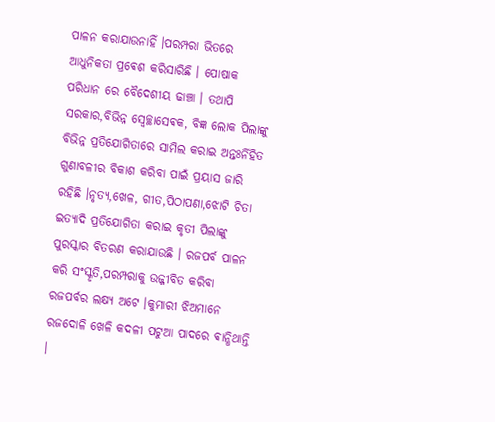ପାଳନ କରାଯାଉନାହିଁ ।ପରମ୍ପରା ଭିତରେ ଆଧୁନିକତା ପ୍ରଵେଶ କରିସାରିଛି । ପୋଷାକ ପରିଧାନ ରେ ବୈଦେଶୀୟ ଢାଞ୍ଚା । ତଥାପି ସରକାର,ବିଭିନ୍ନ ସ୍ଵେଚ୍ଛାସେଵକ, ବିଜ୍ଞ ଲୋକ ପିଲାଙ୍କୁ ବିଭିନ୍ନ ପ୍ରତିଯୋଗିତାରେ ସାମିଲ କରାଇ ଅନ୍ତଃର୍ନିହିତ ଗୁଣାବଳୀର ବିକାଶ କରିବା ପାଇଁ ପ୍ରୟାସ ଜାରି ରହିଛି ।ନୃତ୍ୟ,ଖେଳ, ଗୀତ,ପିଠାପଣା,ଝୋଟି ଚିତା ଇତ୍ୟାଦି ପ୍ରତିଯୋଗିତା କରାଇ କୃତୀ ପିଲାଙ୍କୁ ପୁରସ୍କାର ବିତରଣ କରାଯାଉଛି । ରଜପର୍ବ ପାଳନ କରି ସଂସ୍କୃତି,ପରମ୍ପରାକୁ ଉଜ୍ଜୀବିତ କରିବା ରଜପର୍ବର ଲକ୍ଷ୍ୟ ଅଟେ ।କୁମାରୀ ଝିଅମାନେ ରଜଦୋଳି ଖେଳି କଦଳୀ ପଟୁଆ ପାଦରେ ଵାନ୍ଧିଥାନ୍ତି ।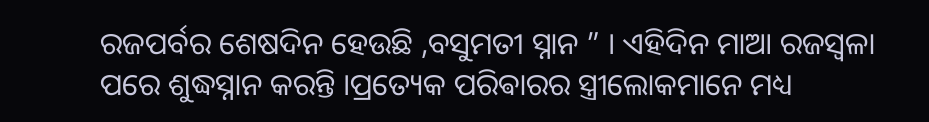ରଜପର୍ବର ଶେଷଦିନ ହେଉଛି ,ବସୁମତୀ ସ୍ନାନ ” । ଏହିଦିନ ମାଆ ରଜସ୍ଵଳା ପରେ ଶୁଦ୍ଧସ୍ନାନ କରନ୍ତି ।ପ୍ରତ୍ୟେକ ପରିଵାରର ସ୍ତ୍ରୀଲୋକମାନେ ମଧ୍ୟ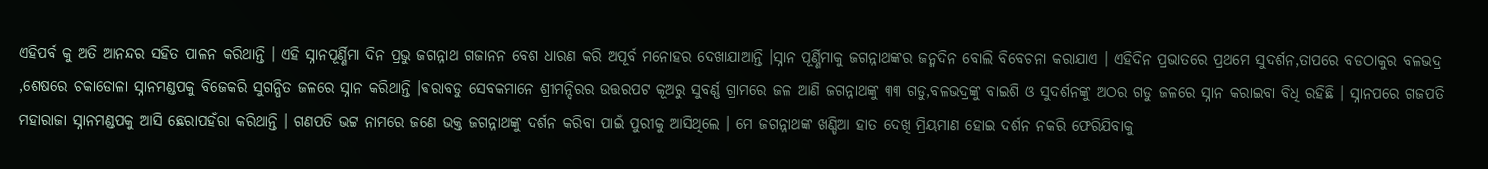ଏହିପର୍ବ କୁ ଅତି ଆନନ୍ଦର ସହିତ ପାଳନ କରିଥାନ୍ତି । ଏହି ସ୍ନାନପୂର୍ଣ୍ଣିମା ଦିନ ପ୍ରଭୁ ଜଗନ୍ନାଥ ଗଜାନନ ବେଶ ଧାରଣ କରି ଅପୂର୍ବ ମନୋହର ଦେଖାଯାଆନ୍ତି ।ସ୍ନାନ ପୂର୍ଣ୍ଣିମାକୁ ଜଗନ୍ନାଥଙ୍କର ଜନ୍ମଦିନ ବୋଲି ବିବେଚନା କରାଯାଏ । ଏହିଦିନ ପ୍ରଭାତରେ ପ୍ରଥମେ ସୁଦର୍ଶନ,ତାପରେ ବଡଠାକୁର ବଳଭଦ୍ର ,ଶେଷରେ ଚକାଡୋଳା ସ୍ନାନମଣ୍ଡପକୁ ବିଜେକରି ସୁଗନ୍ଧିତ ଜଳରେ ସ୍ନାନ କରିଥାନ୍ତି ।ଵରାବଡୁ ସେବକମାନେ ଶ୍ରୀମନ୍ଦିରର ଉତ୍ତରପଟ କୂଅରୁ ସୁବର୍ଣ୍ଣ ଗ୍ରାମରେ ଜଳ ଆଣି ଜଗନ୍ନାଥଙ୍କୁ ୩୩ ଗଡୁ,ବଳଭଦ୍ରଙ୍କୁ ବାଇଶି ଓ ସୁଦର୍ଶନଙ୍କୁ ଅଠର ଗଡୁ ଜଳରେ ସ୍ନାନ କରାଇବା ବିଧି ରହିଛି । ସ୍ନାନପରେ ଗଜପତି ମହାରାଜା ସ୍ନାନମଣ୍ଡପକୁ ଆସି ଛେରାପହଁରା କରିଥାନ୍ତି । ଗଣପତି ଭଟ୍ଟ ନାମରେ ଜଣେ ଭକ୍ତ ଜଗନ୍ନାଥଙ୍କୁ ଦର୍ଶନ କରିବା ପାଇଁ ପୁରୀକୁ ଆସିଥିଲେ । ମେ ଜଗନ୍ନାଥଙ୍କ ଖଣ୍ଡିଆ ହାତ ଦେଖି ମ୍ରିୟମାଣ ହୋଇ ଦର୍ଶନ ନକରି ଫେରିଯିବାକୁ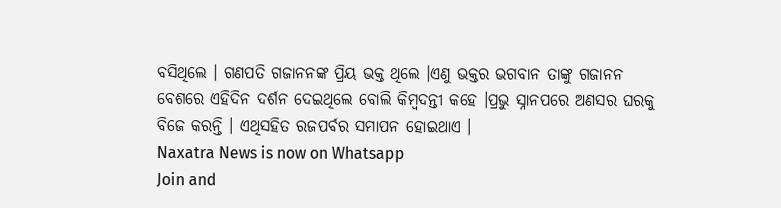ବସିଥିଲେ । ଗଣପତି ଗଜାନନଙ୍କ ପ୍ରିୟ ଭକ୍ତ ଥିଲେ ।ଏଣୁ ଭକ୍ତର ଭଗବାନ ତାଙ୍କୁ ଗଜାନନ ବେଶରେ ଏହିଦିନ ଦର୍ଶନ ଦେଇଥିଲେ ବୋଲି କିମ୍ବଦନ୍ତୀ କହେ ।ପ୍ରଭୁ ସ୍ନାନପରେ ଅଣସର ଘରକୁ ବିଜେ କରନ୍ତି । ଏଥିସହିତ ରଜପର୍ବର ସମାପନ ହୋଇଥାଏ ।
Naxatra News is now on Whatsapp
Join and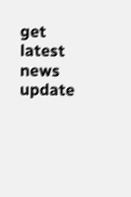get latest news update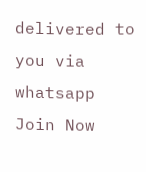delivered to you via whatsapp
Join Now